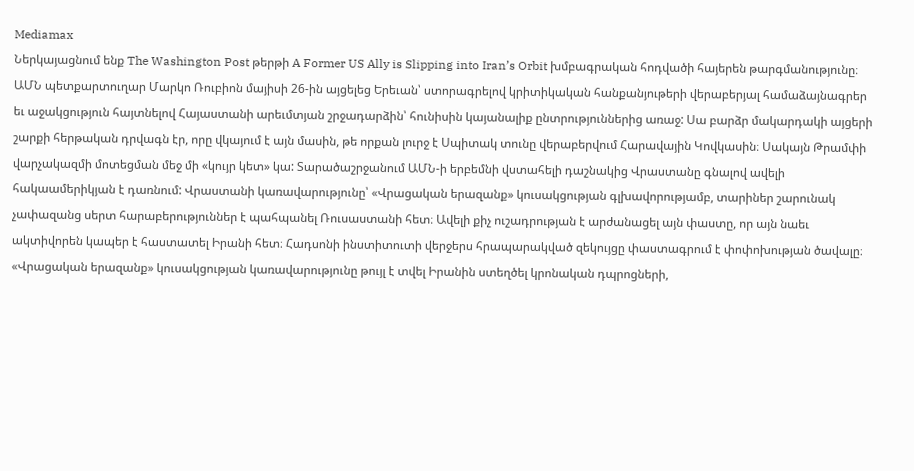Mediamax
Ներկայացնում ենք The Washington Post թերթի A Former US Ally is Slipping into Iran’s Orbit խմբագրական հոդվածի հայերեն թարգմանությունը։ ԱՄՆ պետքարտուղար Մարկո Ռուբիոն մայիսի 26-ին այցելեց Երեւան՝ ստորագրելով կրիտիկական հանքանյութերի վերաբերյալ համաձայնագրեր եւ աջակցություն հայտնելով Հայաստանի արեւմտյան շրջադարձին՝ հունիսին կայանալիք ընտրություններից առաջ: Սա բարձր մակարդակի այցերի շարքի հերթական դրվագն էր, որը վկայում է այն մասին, թե որքան լուրջ է Սպիտակ տունը վերաբերվում Հարավային Կովկասին։ Սակայն Թրամփի վարչակազմի մոտեցման մեջ մի «կույր կետ» կա: Տարածաշրջանում ԱՄՆ-ի երբեմնի վստահելի դաշնակից Վրաստանը գնալով ավելի հակաամերիկյան է դառնում: Վրաստանի կառավարությունը՝ «Վրացական երազանք» կուսակցության գլխավորությամբ, տարիներ շարունակ չափազանց սերտ հարաբերություններ է պահպանել Ռուսաստանի հետ։ Ավելի քիչ ուշադրության է արժանացել այն փաստը, որ այն նաեւ ակտիվորեն կապեր է հաստատել Իրանի հետ։ Հադսոնի ինստիտուտի վերջերս հրապարակված զեկույցը փաստագրում է փոփոխության ծավալը։ «Վրացական երազանք» կուսակցության կառավարությունը թույլ է տվել Իրանին ստեղծել կրոնական դպրոցների,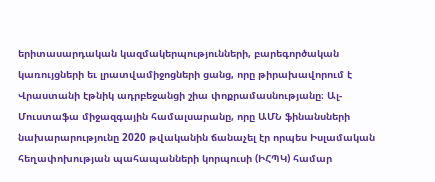երիտասարդական կազմակերպությունների, բարեգործական կառույցների եւ լրատվամիջոցների ցանց, որը թիրախավորում է Վրաստանի էթնիկ ադրբեջանցի շիա փոքրամասնությանը։ Ալ-Մուստաֆա միջազգային համալսարանը, որը ԱՄՆ ֆինանսների նախարարությունը 2020 թվականին ճանաչել էր որպես Իսլամական հեղափոխության պահապանների կորպուսի (ԻՀՊԿ) համար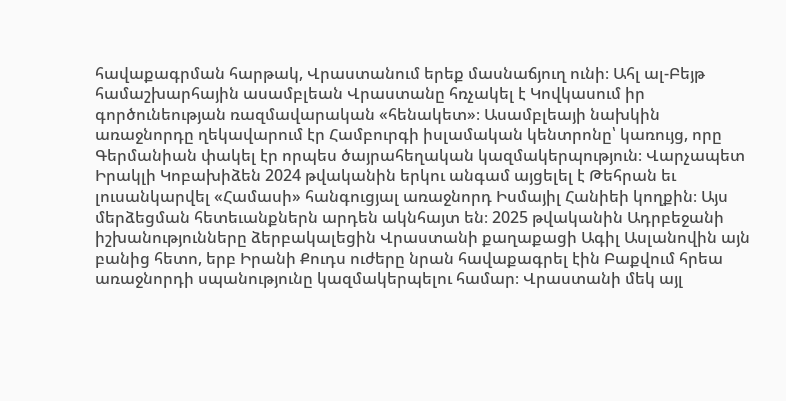հավաքագրման հարթակ, Վրաստանում երեք մասնաճյուղ ունի։ Ահլ ալ-Բեյթ համաշխարհային ասամբլեան Վրաստանը հռչակել է Կովկասում իր գործունեության ռազմավարական «հենակետ»։ Ասամբլեայի նախկին առաջնորդը ղեկավարում էր Համբուրգի իսլամական կենտրոնը՝ կառույց, որը Գերմանիան փակել էր որպես ծայրահեղական կազմակերպություն։ Վարչապետ Իրակլի Կոբախիձեն 2024 թվականին երկու անգամ այցելել է Թեհրան եւ լուսանկարվել «Համասի» հանգուցյալ առաջնորդ Իսմայիլ Հանիեի կողքին։ Այս մերձեցման հետեւանքներն արդեն ակնհայտ են։ 2025 թվականին Ադրբեջանի իշխանությունները ձերբակալեցին Վրաստանի քաղաքացի Ագիլ Ասլանովին այն բանից հետո, երբ Իրանի Քուդս ուժերը նրան հավաքագրել էին Բաքվում հրեա առաջնորդի սպանությունը կազմակերպելու համար։ Վրաստանի մեկ այլ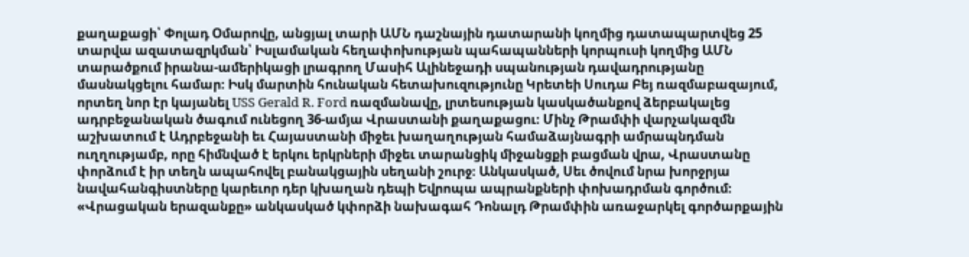քաղաքացի՝ Փոլադ Օմարովը, անցյալ տարի ԱՄՆ դաշնային դատարանի կողմից դատապարտվեց 25 տարվա ազատազրկման՝ Իսլամական հեղափոխության պահապանների կորպուսի կողմից ԱՄՆ տարածքում իրանա-ամերիկացի լրագրող Մասիհ Ալինեջադի սպանության դավադրությանը մասնակցելու համար։ Իսկ մարտին հունական հետախուզությունը Կրետեի Սուդա Բեյ ռազմաբազայում, որտեղ նոր էր կայանել USS Gerald R. Ford ռազմանավը, լրտեսության կասկածանքով ձերբակալեց ադրբեջանական ծագում ունեցող 36-ամյա Վրաստանի քաղաքացու։ Մինչ Թրամփի վարչակազմն աշխատում է Ադրբեջանի եւ Հայաստանի միջեւ խաղաղության համաձայնագրի ամրապնդման ուղղությամբ, որը հիմնված է երկու երկրների միջեւ տարանցիկ միջանցքի բացման վրա, Վրաստանը փորձում է իր տեղն ապահովել բանակցային սեղանի շուրջ։ Անկասկած, Սեւ ծովում նրա խորջրյա նավահանգիստները կարեւոր դեր կխաղան դեպի Եվրոպա ապրանքների փոխադրման գործում։ «Վրացական երազանքը» անկասկած կփորձի նախագահ Դոնալդ Թրամփին առաջարկել գործարքային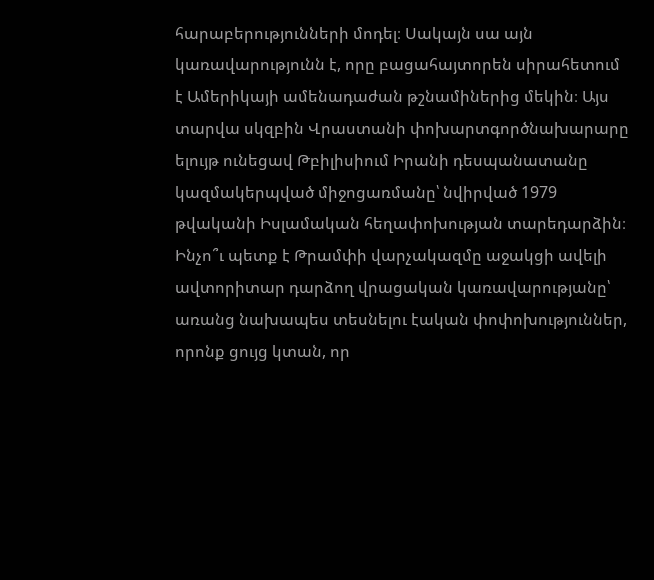հարաբերությունների մոդել։ Սակայն սա այն կառավարությունն է, որը բացահայտորեն սիրահետում է Ամերիկայի ամենադաժան թշնամիներից մեկին։ Այս տարվա սկզբին Վրաստանի փոխարտգործնախարարը ելույթ ունեցավ Թբիլիսիում Իրանի դեսպանատանը կազմակերպված միջոցառմանը՝ նվիրված 1979 թվականի Իսլամական հեղափոխության տարեդարձին։ Ինչո՞ւ պետք է Թրամփի վարչակազմը աջակցի ավելի ավտորիտար դարձող վրացական կառավարությանը՝ առանց նախապես տեսնելու էական փոփոխություններ, որոնք ցույց կտան, որ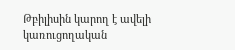Թբիլիսին կարող է ավելի կառուցողական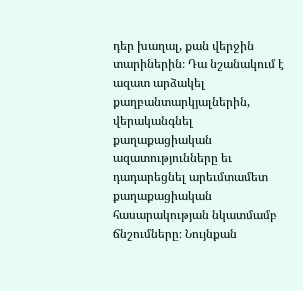դեր խաղալ, քան վերջին տարիներին։ Դա նշանակում է ազատ արձակել քաղբանտարկյալներին, վերականգնել քաղաքացիական ազատությունները եւ դադարեցնել արեւմտամետ քաղաքացիական հասարակության նկատմամբ ճնշումները։ Նույնքան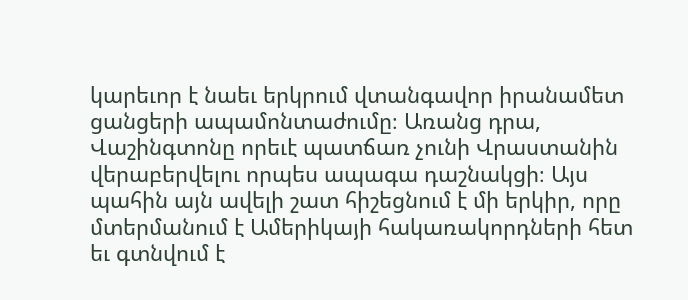կարեւոր է նաեւ երկրում վտանգավոր իրանամետ ցանցերի ապամոնտաժումը։ Առանց դրա, Վաշինգտոնը որեւէ պատճառ չունի Վրաստանին վերաբերվելու որպես ապագա դաշնակցի։ Այս պահին այն ավելի շատ հիշեցնում է մի երկիր, որը մտերմանում է Ամերիկայի հակառակորդների հետ եւ գտնվում է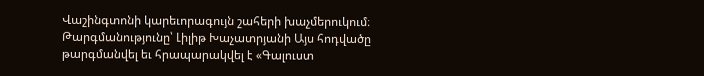Վաշինգտոնի կարեւորագույն շահերի խաչմերուկում։ Թարգմանությունը՝ Լիլիթ Խաչատրյանի Այս հոդվածը թարգմանվել եւ հրապարակվել է «Գալուստ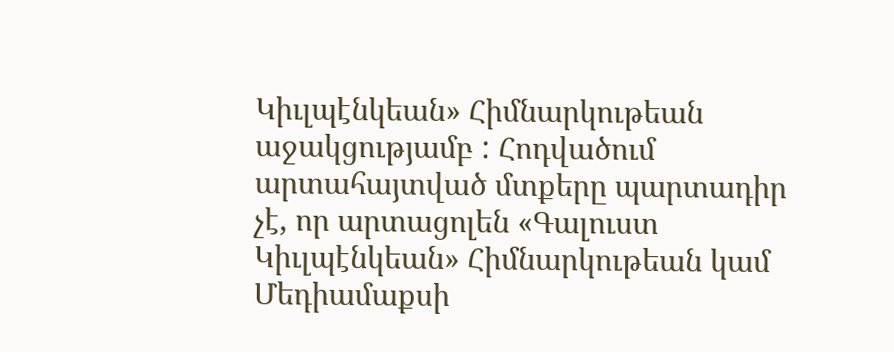Կիւլպէնկեան» Հիմնարկութեան աջակցությամբ : Հոդվածում արտահայտված մտքերը պարտադիր չէ, որ արտացոլեն «Գալուստ Կիւլպէնկեան» Հիմնարկութեան կամ Մեդիամաքսի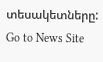տեսակետները:
Go to News Site